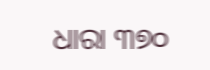ଧାରା ୩୭୦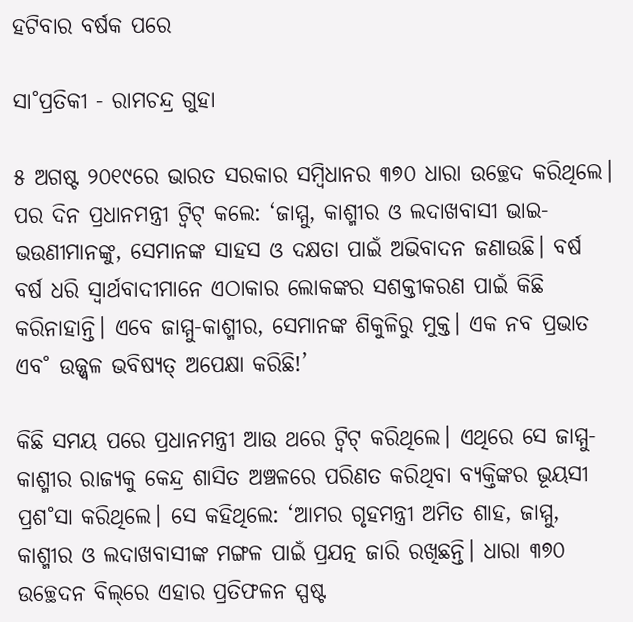ହଟିବାର ବର୍ଷକ ପରେ

ସା˚ପ୍ରତିକୀ - ରାମଚନ୍ଦ୍ର ଗୁହା

୫ ଅଗଷ୍ଟ ୨୦୧୯ରେ ଭାରତ ସରକାର ସମ୍ବିଧାନର ୩୭୦ ଧାରା ଉଚ୍ଛେଦ କରିଥିଲେ। ପର ଦିନ ପ୍ରଧାନମନ୍ତ୍ରୀ ଟ୍ବିଟ୍‌ କଲେ: ‘ଜାମ୍ମୁ, କାଶ୍ମୀର ଓ ଲଦାଖବାସୀ ଭାଇ-ଭଉଣୀମାନଙ୍କୁ, ସେମାନଙ୍କ ସାହସ ଓ ଦକ୍ଷତା ପାଇଁ ଅଭିବାଦନ ଜଣାଉଛି। ବର୍ଷ ବର୍ଷ ଧରି ସ୍ବାର୍ଥବାଦୀମାନେ ଏଠାକାର ଲୋକଙ୍କର ସଶକ୍ତୀକରଣ ପାଇଁ କିଛି କରିନାହାନ୍ତି। ଏବେ ଜାମ୍ମୁ-କାଶ୍ମୀର, ସେମାନଙ୍କ ଶିକୁଳିରୁ ମୁକ୍ତ। ଏକ ନବ ପ୍ରଭାତ ଏବ˚ ଉଜ୍ଜ୍ବଳ ଭବିଷ୍ୟତ୍‌ ଅପେକ୍ଷା କରିଛି!’

କିଛି ସମୟ ପରେ ପ୍ରଧାନମନ୍ତ୍ରୀ ଆଉ ଥରେ ଟ୍ବିଟ୍‌ କରିଥିଲେ। ଏଥିରେ ସେ ଜାମ୍ମୁ-କାଶ୍ମୀର ରାଜ୍ୟକୁ କେନ୍ଦ୍ର ଶାସିତ ଅଞ୍ଚଳରେ ପରିଣତ କରିଥିବା ବ୍ୟକ୍ତିଙ୍କର ଭୂୟସୀ ପ୍ରଶ˚ସା କରିଥିଲେ। ସେ କହିଥିଲେ: ‘ଆମର ଗୃହମନ୍ତ୍ରୀ ଅମିତ ଶାହ, ଜାମ୍ମୁ, କାଶ୍ମୀର ଓ ଲଦାଖବାସୀଙ୍କ ମଙ୍ଗଳ ପାଇଁ ପ୍ରଯତ୍ନ ଜାରି ରଖିଛନ୍ତି। ଧାରା ୩୭୦ ଉଚ୍ଛେଦନ ବିଲ୍‌ରେ ଏହାର ପ୍ରତିଫଳନ ସ୍ପଷ୍ଟ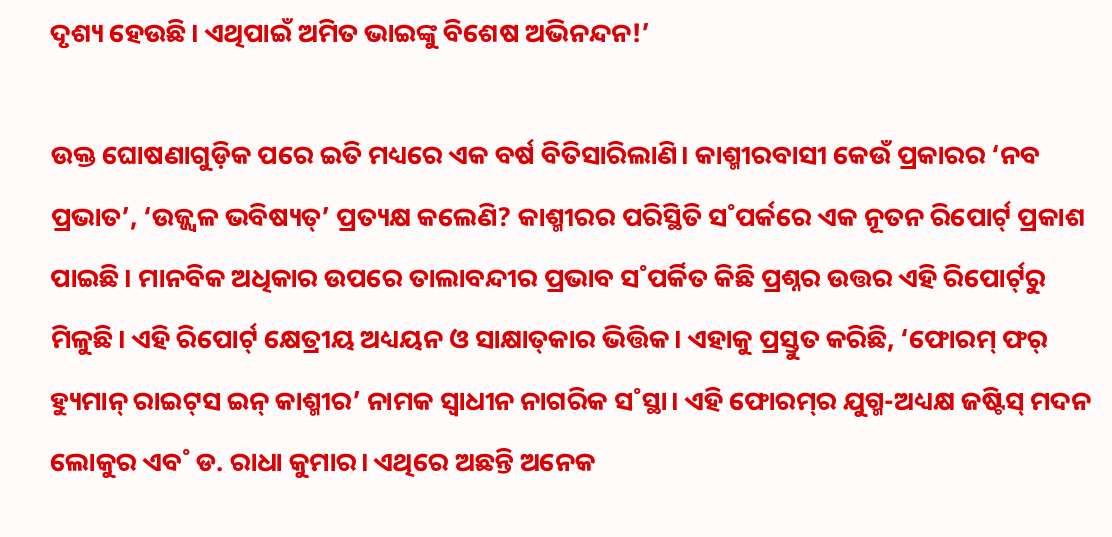ଦୃଶ୍ୟ ହେଉଛି। ଏଥିପାଇଁ ଅମିତ ଭାଇଙ୍କୁ ବିଶେଷ ଅଭିନନ୍ଦନ!’

ଉକ୍ତ ଘୋଷଣାଗୁଡ଼ିକ ପରେ ଇତି ମଧ୍ୟରେ ଏକ ବର୍ଷ ବିତିସାରିଲାଣି। କାଶ୍ମୀରବାସୀ କେଉଁ ପ୍ରକାରର ‘ନବ ପ୍ରଭାତ’, ‘ଉଜ୍ଜ୍ବଳ ଭବିଷ୍ୟତ୍‌’ ପ୍ରତ୍ୟକ୍ଷ କଲେଣି? କାଶ୍ମୀରର ପରିସ୍ଥିତି ସ˚ପର୍କରେ ଏକ ନୂତନ ରିପୋର୍ଟ‌୍‌ ପ୍ରକାଶ ପାଇଛି। ମାନବିକ ଅଧିକାର ଉପରେ ତାଲାବନ୍ଦୀର ପ୍ରଭାବ ସ˚ପର୍କିତ କିଛି ପ୍ରଶ୍ନର ଉତ୍ତର ଏହି ରିପୋର୍ଟ‌୍‌ରୁ ମିଳୁଛି। ଏହି ରିପୋର୍ଟ‌୍‌ କ୍ଷେତ୍ରୀୟ ଅଧ୍ୟୟନ ଓ ସାକ୍ଷାତ୍‌କାର ଭିତ୍ତିକ। ଏହାକୁ ପ୍ରସ୍ତୁତ କରିଛି, ‘ଫୋରମ୍‌ ଫର‌୍‌ ହ୍ୟୁମାନ୍‌ ରାଇଟ୍‌ସ ଇନ୍‌ କାଶ୍ମୀର’ ନାମକ ସ୍ବାଧୀନ ନାଗରିକ ସ˚ସ୍ଥା। ଏହି ଫୋରମ୍‌ର ଯୁଗ୍ମ-ଅଧ୍ୟକ୍ଷ ଜଷ୍ଟିସ୍‌ ମଦନ ଲୋକୁର ଏବ˚ ଡ. ରାଧା କୁମାର। ଏଥିରେ ଅଛନ୍ତି ଅନେକ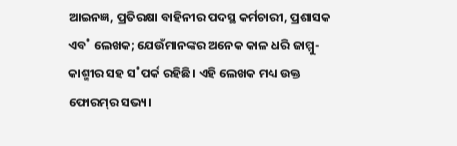ଆଇନଜ୍ଞ, ପ୍ରତିରକ୍ଷା ବାହିନୀର ପଦସ୍ଥ କର୍ମଚାରୀ, ପ୍ରଶାସକ ଏବ˚ ଲେଖକ; ଯେଉଁମାନଙ୍କର ଅନେକ କାଳ ଧରି ଜାମ୍ମୁ-କାଶ୍ମୀର ସହ ସ˚ପର୍କ ରହିଛି। ଏହି ଲେଖକ ମଧ୍ୟ ଉକ୍ତ ଫୋରମ୍‌ର ସଭ୍ୟ।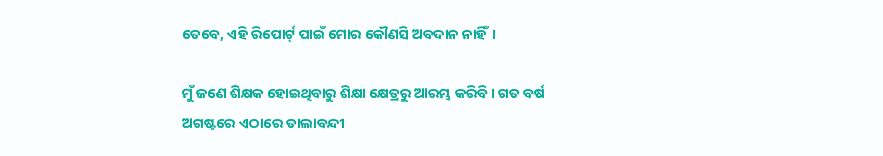ତେବେ, ଏହି ରିପୋର୍ଟ‌୍‌ ପାଇଁ ମୋର କୌଣସି ଅବଦାନ ନାହିଁ।

ମୁଁ ଜଣେ ଶିକ୍ଷକ ହୋଇଥିବାରୁ ଶିକ୍ଷା କ୍ଷେତ୍ରରୁ ଆରମ୍ଭ କରିବି। ଗତ ବର୍ଷ ଅଗଷ୍ଟରେ ଏଠାରେ ତାଲାବନ୍ଦୀ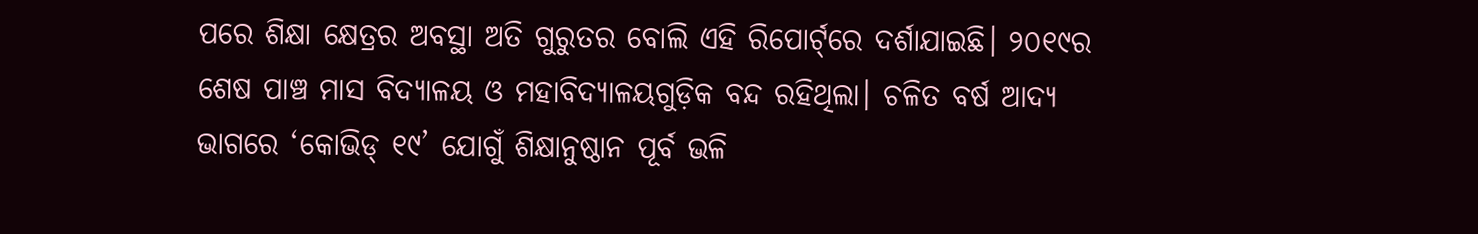ପରେ ଶିକ୍ଷା କ୍ଷେତ୍ରର ଅବସ୍ଥା ଅତି ଗୁରୁତର ବୋଲି ଏହି ରିପୋର୍ଟ‌୍‌ରେ ଦର୍ଶାଯାଇଛି। ୨୦୧୯ର ଶେଷ ପାଞ୍ଚ ମାସ ବିଦ୍ୟାଳୟ ଓ ମହାବିଦ୍ୟାଳୟଗୁଡ଼ିକ ବନ୍ଦ ରହିଥିଲା। ଚଳିତ ବର୍ଷ ଆଦ୍ୟ ଭାଗରେ ‘କୋଭିଡ୍‌ ୧୯’ ଯୋଗୁଁ ଶିକ୍ଷାନୁଷ୍ଠାନ ପୂର୍ବ ଭଳି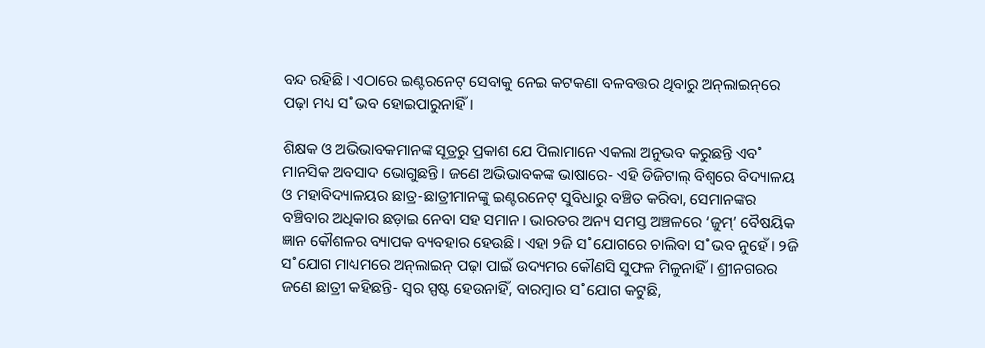ବନ୍ଦ ରହିଛି। ଏଠାରେ ଇଣ୍ଟରନେଟ୍‌ ସେବାକୁ ନେଇ କଟକଣା ବଳବତ୍ତର ଥିବାରୁ ଅନ୍‌ଲାଇନ୍‌ରେ ପଢ଼ା ମଧ୍ୟ ସ˚ଭବ ହୋଇପାରୁନାହିଁ।

ଶିକ୍ଷକ ଓ ଅଭିଭାବକମାନଙ୍କ ସୂତ୍ରରୁ ପ୍ରକାଶ ଯେ ପିଲାମାନେ ଏକଲା ଅନୁଭବ କରୁଛନ୍ତି ଏବ˚ ମାନସିକ ଅବସାଦ ଭୋଗୁଛନ୍ତି। ଜଣେ ଅଭିଭାବକଙ୍କ ଭାଷାରେ- ଏହି ଡିଜିଟାଲ୍‌ ବିଶ୍ବରେ ବିଦ୍ୟାଳୟ ଓ ମହାବିଦ୍ୟାଳୟର ଛାତ୍ର-ଛାତ୍ରୀମାନଙ୍କୁ ଇଣ୍ଟ‌ରନେଟ୍‌ ସୁବିଧାରୁ ବଞ୍ଚିତ କରିବା, ସେମାନଙ୍କର ବଞ୍ଚିବାର ଅଧିକାର ଛଡ଼ାଇ ନେବା ସହ ସମାନ। ଭାରତର ଅନ୍ୟ ସମସ୍ତ ଅଞ୍ଚଳରେ ‘ଜୁମ୍‌’ ବୈଷୟିକ ଜ୍ଞାନ କୌଶଳର ବ୍ୟାପକ ବ୍ୟବହାର ହେଉଛି। ଏହା ୨ଜି ସ˚ଯୋଗରେ ଚାଲିବା ସ˚ଭବ ନୁହେଁ। ୨ଜି ସ˚ଯୋଗ ମାଧ୍ୟମରେ ଅନ୍‌ଲାଇନ୍‌ ପଢ଼ା ପାଇଁ ଉଦ୍ୟମର କୌଣସି ସୁଫଳ ମିଳୁନାହିଁ। ଶ୍ରୀନଗରର ଜଣେ ଛାତ୍ରୀ କହିଛନ୍ତି- ସ୍ବର ସ୍ପଷ୍ଟ ହେଉନାହିଁ, ବାରମ୍ବାର ସ˚ଯୋଗ କଟୁଛି,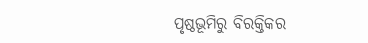ପୃଷ୍ଠଭୂମିରୁ ବିରକ୍ତିକର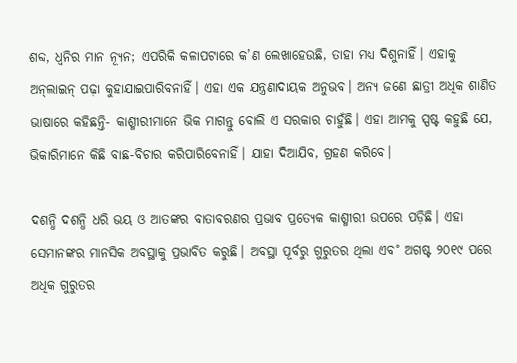ଶବ୍ଦ, ଧ୍ବନିର ମାନ ନ୍ୟୂନ; ଏପରିକି କଳାପଟାରେ କ’ଣ ଲେଖାହେଉଛି, ତାହା ମଧ୍ୟ ଦିଶୁନାହିଁ। ଏହାକୁ ଅନ୍‌ଲାଇନ୍‌ ପଢ଼ା କୁହାଯାଇପାରିବନାହିଁ। ଏହା ଏକ ଯନ୍ତ୍ରଣାଦାୟକ ଅନୁଭବ। ଅନ୍ୟ ଜଣେ ଛାତ୍ରୀ ଅଧିକ ଶାଣିତ ଭାଷାରେ କହିଛନ୍ତି- କାଶ୍ମୀରୀମାନେ ଭିକ ମାଗନ୍ତୁ ବୋଲି ଏ ସରକାର ଚାହୁଁଛି। ଏହା ଆମକୁ ସ୍ପଷ୍ଟ କହୁଛି ଯେ, ଭିକାରିମାନେ କିଛି ବାଛ-ବିଚାର କରିପାରିବେନାହିଁ। ଯାହା ଦିଆଯିବ, ଗ୍ରହଣ କରିବେ।

ଦଶନ୍ଧି ଦଶନ୍ଧି ଧରି ଭୟ ଓ ଆତଙ୍କର ବାତାବରଣର ପ୍ରଭାବ ପ୍ରତ୍ୟେକ କାଶ୍ମୀରୀ ଉପରେ ପଡ଼ିଛି। ଏହା ସେମାନଙ୍କର ମାନସିକ ଅବସ୍ଥାକୁ ପ୍ରଭାବିତ କରୁଛି। ଅବସ୍ଥା ପୂର୍ବରୁ ଗୁରୁତର ଥିଲା ଏବ˚ ଅଗଷ୍ଟ ୨୦୧୯ ପରେ ଅଧିକ ଗୁରୁତର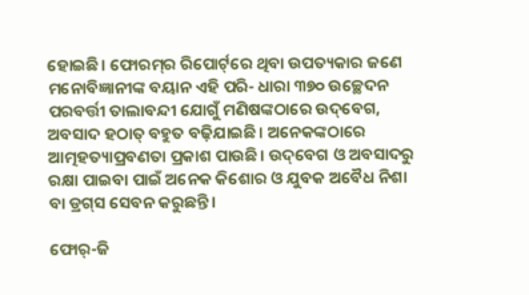ହୋଇଛି। ଫୋରମ୍‌ର ରିପୋର୍ଟ‌୍‌ରେ ଥିବା ଉପତ୍ୟକାର ଜଣେ ମନୋବିଜ୍ଞାନୀଙ୍କ ବୟାନ ଏହି ପରି- ଧାରା ୩୭୦ ଉଚ୍ଛେଦନ ପରବର୍ତ୍ତୀ ତାଲାବନ୍ଦୀ ଯୋଗୁଁ ମଣିଷଙ୍କଠାରେ ଉଦ୍‌ବେଗ, ଅବସାଦ ହଠାତ୍‌ ବହୁତ ବଢ଼ିଯାଇଛି। ଅନେକଙ୍କଠାରେ ଆତ୍ମହତ୍ୟାପ୍ରବଣତା ପ୍ରକାଶ ପାଉଛି। ଉଦ୍‌ବେଗ ଓ ଅବସାଦରୁ ରକ୍ଷା ପାଇବା ପାଇଁ ଅନେକ କିଶୋର ଓ ଯୁବକ ଅବୈଧ ନିଶା ବା ଡ୍ରଗ୍‌ସ ସେବନ କରୁଛନ୍ତି।

ଫୋର୍‌-ଜି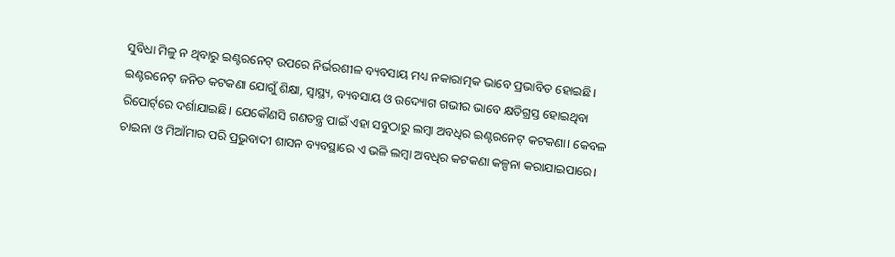ସୁବିଧା ମିଳୁ ନ ଥିବାରୁ ଇଣ୍ଟରନେଟ୍‌ ଉପରେ ନିର୍ଭରଶୀଳ ବ୍ୟବସାୟ ମଧ୍ୟ ନକାରାତ୍ମକ ଭାବେ ପ୍ରଭାବିତ ହୋଇଛି। ଇଣ୍ଟରନେଟ୍‌ ଜନିତ କଟକଣା ଯୋଗୁଁ ଶିକ୍ଷା, ସ୍ବାସ୍ଥ୍ୟ, ବ୍ୟବସାୟ ଓ ଉଦ୍ୟୋଗ ଗଭୀର ଭାବେ କ୍ଷତିଗ୍ରସ୍ତ ହୋଇଥିବା ରିପୋର୍ଟ‌୍‌ରେ ଦର୍ଶାଯାଇଛି। ଯେକୌଣସି ଗଣତନ୍ତ୍ର ପାଇଁ ଏହା ସବୁଠାରୁ ଲମ୍ବା ଅବଧିର ଇଣ୍ଟରନେଟ୍‌ କଟକଣା। କେବଳ ଚାଇନା ଓ ମିଆଁମାର ପରି ପ୍ରଭୁବାଦୀ ଶାସନ ବ୍ୟବସ୍ଥାରେ ଏ ଭଳି ଲମ୍ବା ଅବଧିର କଟକଣା କଳ୍ପନା କରାଯାଇପାରେ।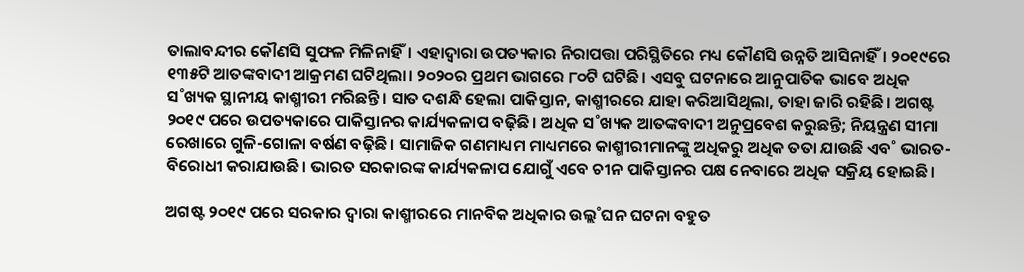ତାଲାବନ୍ଦୀର କୌଣସି ସୁଫଳ ମିଳିନାହିଁ। ଏହାଦ୍ବାରା ଉପତ୍ୟକାର ନିରାପତ୍ତା ପରିସ୍ଥିତିରେ ମଧ୍ୟ କୌଣସି ଉନ୍ନତି ଆସିନାହିଁ। ୨୦୧୯ରେ ୧୩୫ଟି ଆତଙ୍କବାଦୀ ଆକ୍ରମଣ ଘଟିଥିଲା। ୨୦୨୦ର ପ୍ରଥମ ଭାଗରେ ୮୦ଟି ଘଟିଛି। ଏସବୁ ଘଟନାରେ ଆନୁପାତିକ ଭାବେ ଅଧିକ ସ˚ଖ୍ୟକ ସ୍ଥାନୀୟ କାଶ୍ମୀରୀ ମରିଛନ୍ତି। ସାତ ଦଶନ୍ଧି ହେଲା ପାକିସ୍ତାନ, କାଶ୍ମୀରରେ ଯାହା କରିଆସିଥିଲା, ତାହା ଜାରି ରହିଛି। ଅଗଷ୍ଟ ୨୦୧୯ ପରେ ଉପତ୍ୟକାରେ ପାକିସ୍ତାନର କାର୍ଯ୍ୟକଳାପ ବଢ଼ିଛି। ଅଧିକ ସ˚ଖ୍ୟକ ଆତଙ୍କବାଦୀ ଅନୁପ୍ରବେଶ କରୁଛନ୍ତି; ନିୟନ୍ତ୍ରଣ ସୀମା ରେଖାରେ ଗୁଳି-ଗୋଳା ବର୍ଷଣ ବଢ଼ିଛି। ସାମାଜିକ ଗଣମାଧ୍ୟମ ମାଧ୍ୟମରେ କାଶ୍ମୀରୀମାନଙ୍କୁ ଅଧିକରୁ ଅଧିକ ତତା ଯାଉଛି ଏବ˚ ଭାରତ-ବିରୋଧୀ କରାଯାଉଛି। ଭାରତ ସରକାରଙ୍କ କାର୍ଯ୍ୟକଳାପ ଯୋଗୁଁ ଏବେ ଚୀନ ପାକିସ୍ତାନର ପକ୍ଷ ନେବାରେ ଅଧିକ ସକ୍ରିୟ ହୋଇଛି।

ଅଗଷ୍ଟ ୨୦୧୯ ପରେ ସରକାର ଦ୍ବାରା କାଶ୍ମୀରରେ ମାନବିକ ଅଧିକାର ଉଲ୍ଲ˚ଘନ ଘଟନା ବହୁତ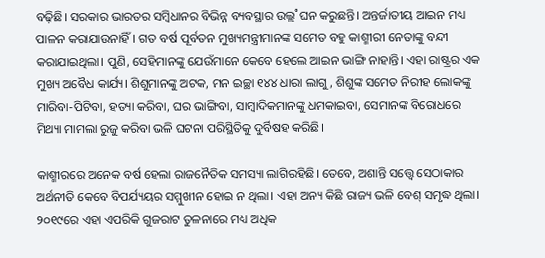ବଢ଼ିଛି। ସରକାର ଭାରତର ସମ୍ବିଧାନର ବିଭିନ୍ନ ବ୍ୟବସ୍ଥାର ଉଲ୍ଲ˚ଘନ କରୁଛନ୍ତି। ଅନ୍ତର୍ଜାତୀୟ ଆଇନ ମଧ୍ୟ ପାଳନ କରାଯାଉନାହିଁ। ଗତ ବର୍ଷ ପୂର୍ବତନ ମୁଖ୍ୟମନ୍ତ୍ରୀମାନଙ୍କ ସମେତ ବହୁ କାଶ୍ମୀରୀ ନେତାଙ୍କୁ ବନ୍ଦୀ କରାଯାଇଥିଲା। ପୁଣି, ସେହିମାନଙ୍କୁ ଯେଉଁମାନେ କେବେ ହେଲେ ଆଇନ ଭାଙ୍ଗି ନାହାନ୍ତି। ଏହା ରାଷ୍ଟ୍ରର ଏକ ମୁଖ୍ୟ ଅବୈଧ କାର୍ଯ୍ୟ। ଶିଶୁମାନଙ୍କୁ ଅଟକ, ମନ ଇଚ୍ଛା ୧୪୪ ଧାରା ଲାଗୁ, ଶିଶୁଙ୍କ ସମେତ ନିରୀହ ଲୋକଙ୍କୁ ମାରିବା-ପିଟିବା, ହତ୍ୟା କରିବା, ଘର ଭାଙ୍ଗିବା, ସାମ୍ବାଦିକମାନଙ୍କୁ ଧମକାଇବା, ସେମାନଙ୍କ ବିରୋଧରେ ମିଥ୍ୟା ମାମଲା ରୁଜୁ କରିବା ଭଳି ଘଟନା ପରିସ୍ଥିତିକୁ ଦୁର୍ବିଷହ କରିଛି।

କାଶ୍ମୀରରେ ଅନେକ ବର୍ଷ ହେଲା ରାଜନୈତିକ ସମସ୍ୟା ଲାଗିରହିଛି। ତେବେ, ଅଶାନ୍ତି ସତ୍ତ୍ବେ ସେଠାକାର ଅର୍ଥନୀତି କେବେ ବିପର୍ଯ୍ୟୟର ସମ୍ମୁଖୀନ ହୋଇ ନ ଥିଲା। ଏହା ଅନ୍ୟ କିଛି ରାଜ୍ୟ ଭଳି ବେଶ୍‌ ସମୃଦ୍ଧ ଥିଲା। ୨୦୧୯ରେ ଏହା ଏପରିକି ଗୁଜରାଟ ତୁଳନାରେ ମଧ୍ୟ ଅଧିକ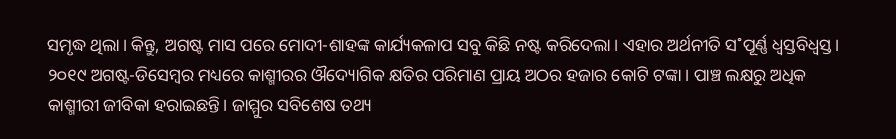ସମୃଦ୍ଧ ଥିଲା। କିନ୍ତୁ, ଅଗଷ୍ଟ ମାସ ପରେ ମୋଦୀ-ଶାହଙ୍କ କାର୍ଯ୍ୟକଳାପ ସବୁ କିଛି ନଷ୍ଟ କରିଦେଲା। ଏହାର ଅର୍ଥନୀତି ସ˚ପୂର୍ଣ୍ଣ ଧ୍ବସ୍ତବିଧ୍ବସ୍ତ। ୨୦୧୯ ଅଗଷ୍ଟ-ଡିସେମ୍ବର‌ ମଧ୍ୟରେ କାଶ୍ମୀରର ଔଦ୍ୟୋଗିକ କ୍ଷତିର ପରିମାଣ ପ୍ରାୟ ଅଠର ହଜାର କୋଟି ଟଙ୍କା। ପାଞ୍ଚ ଲକ୍ଷରୁ ଅଧିକ କାଶ୍ମୀରୀ ଜୀବିକା ହରାଇଛନ୍ତି। ଜାମ୍ମୁର ସବିଶେଷ ତଥ୍ୟ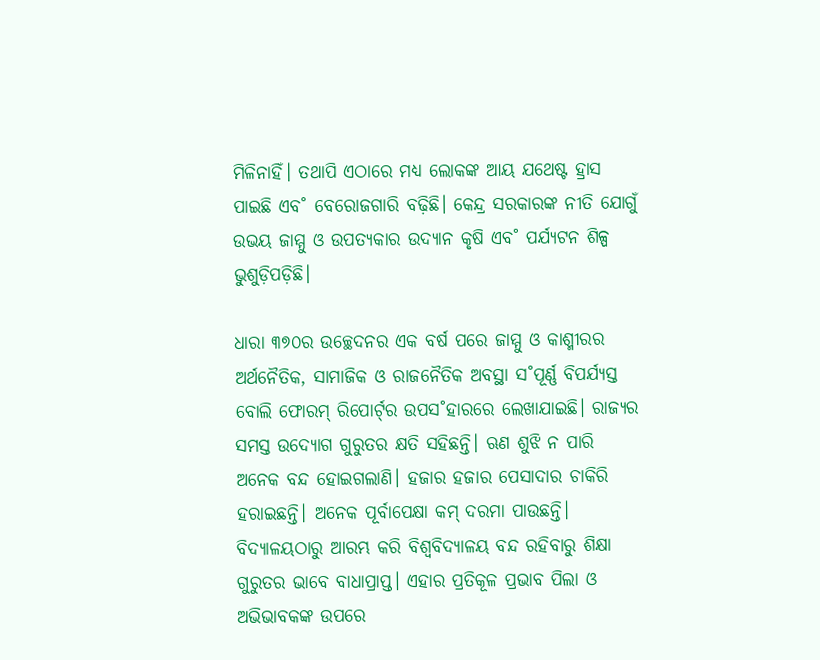ମିଳିନାହିଁ। ତଥାପି ଏଠାରେ ମଧ୍ୟ ଲୋକଙ୍କ ଆୟ ଯଥେଷ୍ଟ ହ୍ରାସ ପାଇଛି ଏବ˚ ବେରୋଜଗାରି ବଢ଼ିଛି। କେନ୍ଦ୍ର ସରକାରଙ୍କ ନୀତି ଯୋଗୁଁ ଉଭୟ ଜାମ୍ମୁ ଓ ଉପତ୍ୟକାର ଉଦ୍ୟାନ କୃଷି ଏବ˚ ପର୍ଯ୍ୟଟନ ଶିଳ୍ପ ଭୁଶୁଡ଼ିପଡ଼ିଛି।

ଧାରା ୩୭୦ର ଉଚ୍ଛେଦନର ଏକ ବର୍ଷ ପରେ ଜାମ୍ମୁ ଓ କାଶ୍ମୀରର ଅର୍ଥନୈତିକ, ସାମାଜିକ ଓ ରାଜନୈତିକ ଅବସ୍ଥା ସ˚ପୂର୍ଣ୍ଣ ବିପର୍ଯ୍ୟସ୍ତ ବୋଲି ଫୋରମ୍‌ ରିପୋର୍ଟ‌୍‌ର ଉପସ˚ହାରରେ ଲେଖାଯାଇଛି। ରାଜ୍ୟର ସମସ୍ତ ଉଦ୍ୟୋଗ ଗୁରୁତର କ୍ଷତି ସହିଛନ୍ତି। ଋଣ ଶୁଝି ନ ପାରି ଅନେକ ବନ୍ଦ ହୋଇଗଲାଣି। ହଜାର ହଜାର ପେସାଦାର ଚାକିରି ହରାଇଛନ୍ତି। ଅନେକ ପୂର୍ବାପେକ୍ଷା କମ୍‌ ଦରମା ପାଉଛନ୍ତି। ବିଦ୍ୟାଳୟଠାରୁ ଆରମ୍ଭ କରି ବିଶ୍ବବିଦ୍ୟାଳୟ ବନ୍ଦ ରହିବାରୁ ଶିକ୍ଷା ଗୁରୁତର ଭାବେ ବାଧାପ୍ରାପ୍ତ। ଏହାର ପ୍ରତିକୂଳ ପ୍ରଭାବ ପିଲା ଓ ଅଭିଭାବକଙ୍କ ଉପରେ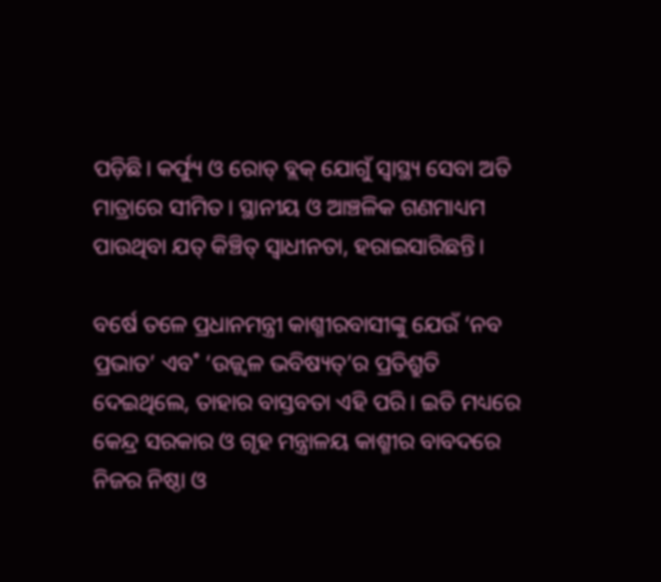ପଡ଼ିଛି। କର୍ଫ୍ୟୁ ଓ ରୋଡ୍‌ ବ୍ଲକ୍‌ ଯୋଗୁଁ ସ୍ବାସ୍ଥ୍ୟ ସେବା ଅତି ମାତ୍ରାରେ ସୀମିତ। ସ୍ଥାନୀୟ ଓ ଆଞ୍ଚଳିକ ଗଣମାଧ୍ୟମ ପାଉଥିବା ଯତ୍‌ କିଞ୍ଚିତ୍‌ ସ୍ବାଧୀନତା, ହରାଇସାରିଛନ୍ତି।

ବର୍ଷେ ତଳେ ପ୍ରଧାନମନ୍ତ୍ରୀ କାଶ୍ମୀରବାସୀଙ୍କୁ ଯେଉଁ ‘ନବ ପ୍ରଭାତ’ ଏବ˚ ‘ଉଜ୍ଜ୍ବଳ ଭବିଷ୍ୟତ୍‌’ର ପ୍ରତିଶ୍ରୁତି ଦେଇଥିଲେ, ତାହାର ବାସ୍ତବତା ଏହି ପରି। ଇତି ମଧ୍ୟରେ କେନ୍ଦ୍ର ସରକାର ଓ ଗୃହ ମନ୍ତ୍ରାଳୟ କାଶ୍ମୀର ବାବଦରେ ନିଜର ନିଷ୍ଠା ଓ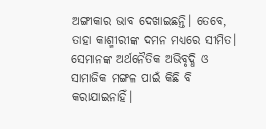ଅଙ୍ଗୀକାର ଭାବ ଦେଖାଇଛନ୍ତି। ତେବେ, ତାହା କାଶ୍ମୀରୀଙ୍କ ଦମନ ମଧ୍ୟରେ ସୀମିତ। ସେମାନଙ୍କ ଅର୍ଥନୈତିକ ଅଭିବୃଦ୍ଧି ଓ ସାମାଜିକ ମଙ୍ଗଳ ପାଇଁ କିଛି ବି କରାଯାଇନାହିଁ।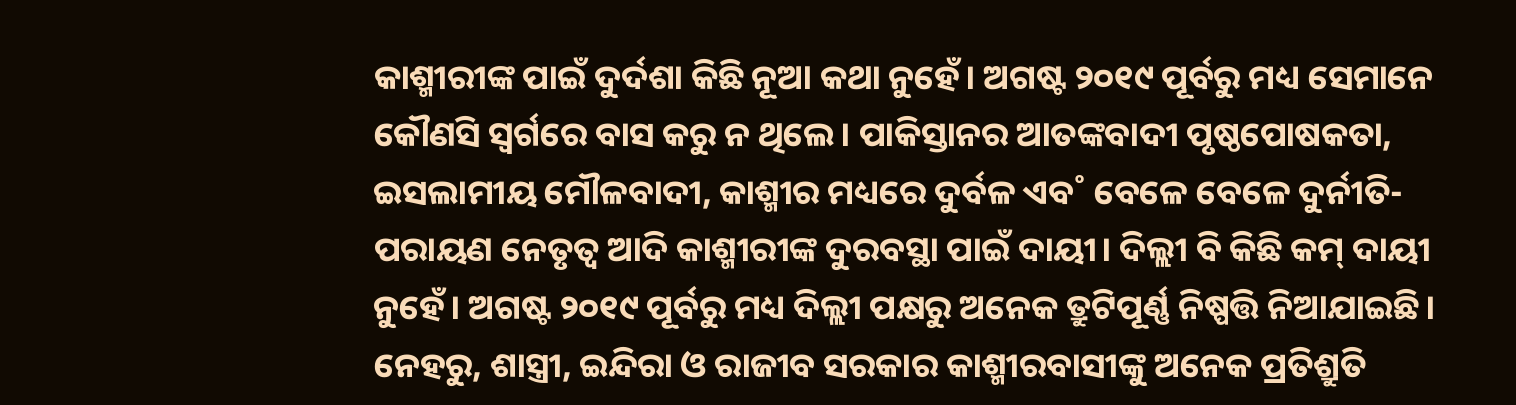କାଶ୍ମୀରୀଙ୍କ ପାଇଁ ଦୁର୍ଦଶା କିଛି ନୂଆ କଥା ନୁହେଁ। ଅଗଷ୍ଟ ୨୦୧୯ ପୂର୍ବରୁ ମଧ୍ୟ ସେମାନେ କୌଣସି ସ୍ବର୍ଗରେ ବାସ କରୁ ନ ଥିଲେ। ପାକିସ୍ତାନର ଆତଙ୍କବାଦୀ ପୃଷ୍ଠପୋଷକତା, ଇସଲାମୀୟ ମୌଳବାଦୀ, କାଶ୍ମୀର ମଧ୍ୟରେ ଦୁର୍ବଳ ଏବ˚ ବେଳେ ବେଳେ ଦୁର୍ନୀତି-ପରାୟଣ ନେତୃତ୍ବ ଆଦି କାଶ୍ମୀରୀଙ୍କ ଦୁରବସ୍ଥା ପାଇଁ ଦାୟୀ। ଦିଲ୍ଲୀ ବି କିଛି କମ୍‌ ଦାୟୀ ନୁହେଁ। ଅଗଷ୍ଟ ୨୦୧୯ ପୂର୍ବରୁ ମଧ୍ୟ ଦିଲ୍ଲୀ ପକ୍ଷରୁ ଅନେକ ତ୍ରୁଟିପୂର୍ଣ୍ଣ ନିଷ୍ପତ୍ତି ନିଆଯାଇଛି। ନେହରୁ, ଶାସ୍ତ୍ରୀ, ଇନ୍ଦିରା ଓ ରାଜୀବ ସରକାର କାଶ୍ମୀରବାସୀଙ୍କୁ ଅନେକ ପ୍ରତିଶ୍ରୁତି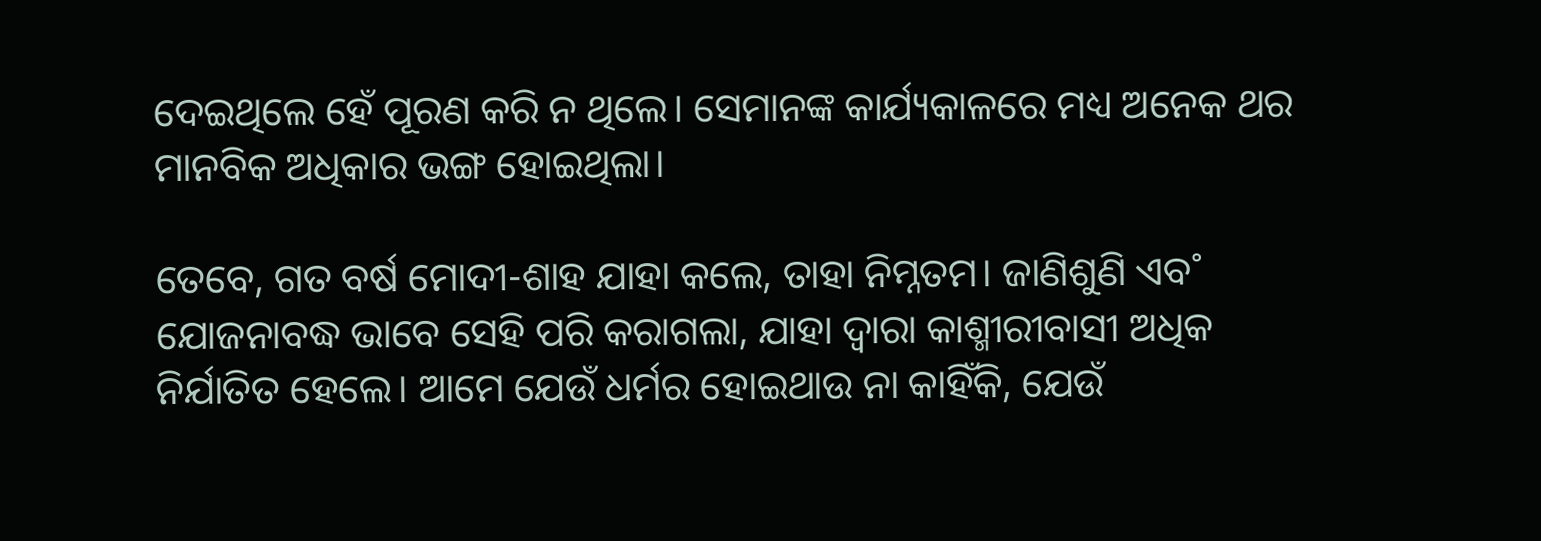ଦେଇଥିଲେ ହେଁ ପୂରଣ କରି ନ ଥିଲେ। ସେମାନଙ୍କ କାର୍ଯ୍ୟକାଳରେ ମଧ୍ୟ ଅନେକ ଥର ମାନବିକ ଅଧିକାର ଭଙ୍ଗ ହୋଇଥିଲା।

ତେବେ, ଗତ ବର୍ଷ ମୋଦୀ-ଶାହ ଯାହା କଲେ, ତାହା ନିମ୍ନତମ। ଜାଣିଶୁଣି ଏବ˚ ଯୋଜନାବଦ୍ଧ ଭାବେ ସେହି ପରି କରାଗଲା, ଯାହା ଦ୍ବାରା କାଶ୍ମୀରୀବାସୀ ଅଧିକ ନିର୍ଯାତିତ ହେଲେ। ଆମେ ଯେଉଁ ଧର୍ମର ହୋଇଥାଉ ନା କାହିଁକି, ଯେଉଁ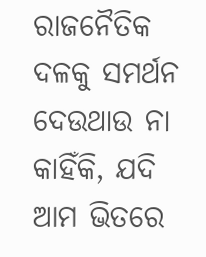ରାଜନୈତିକ ଦଳକୁ ସମର୍ଥନ ଦେଉଥାଉ ନା କାହିଁକି, ଯଦି ଆମ ଭିତରେ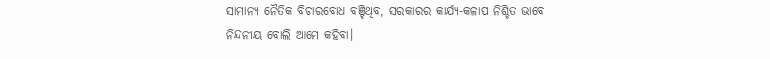ସାମାନ୍ୟ ନୈତିକ ବିଚାରବୋଧ ବଞ୍ଚିଥିବ, ସରକାରର କାର୍ଯ୍ୟ-କଳାପ ନିଶ୍ଚିତ ଭାବେ ନିନ୍ଦନୀୟ ବୋଲି ଆମେ କହିବା।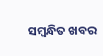ସମ୍ବନ୍ଧିତ ଖବର